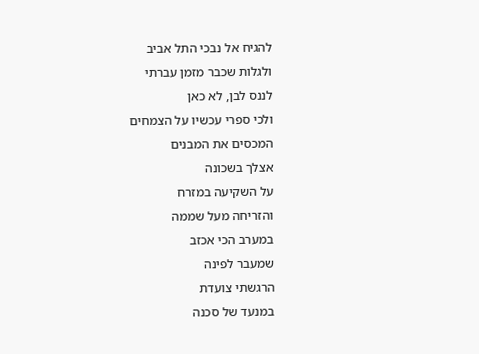להגיח אל נבכי התל אביב
ולגלות שכבר מזמן עברתי
לננס לבן, לא כאן
ולכי ספרי עכשיו על הצמחים
המכסים את המבנים
אצלך בשכונה
על השקיעה במזרח
והזריחה מעל שממה
במערב הכי אכזב
שמעבר לפינה
הרגשתי צועדת
במנעד של סכנה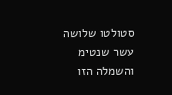סטולטו שלושה עשר שנטימ
והשמלה הזו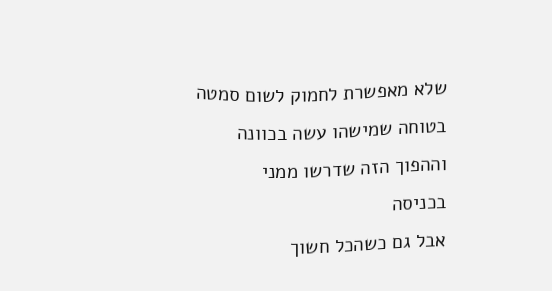שלא מאפשרת לחמוק לשום סמטה
בטוחה שמישהו עשה בכוונה
וההפוך הזה שדרשו ממני
בכניסה
אבל גם כשהכל חשוך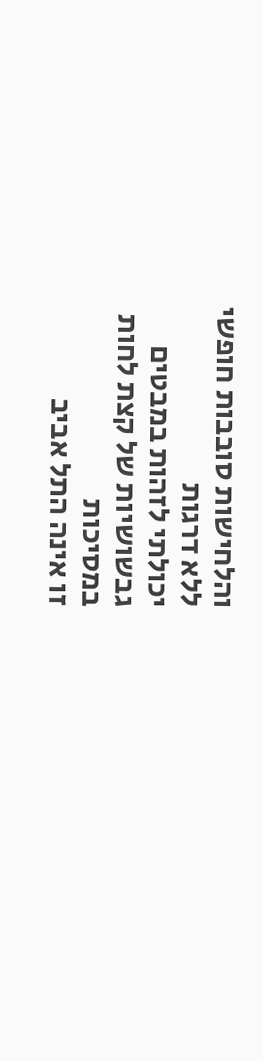והלחישות סובבות חופשי
ללא דרגות
יכולתי לזהות במבטים
גבשושיות של קצת לחות
במסיכות
זו אינה התל אביב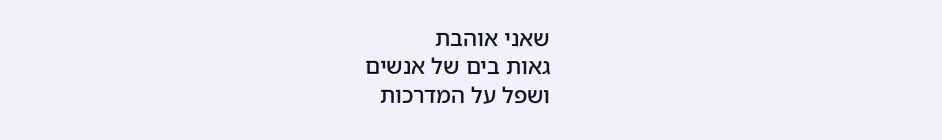שאני אוהבת
גאות בים של אנשים
ושפל על המדרכות